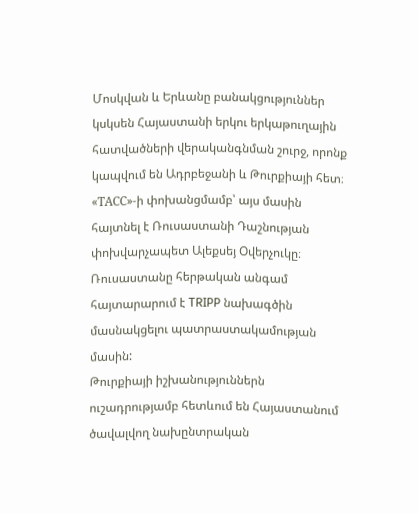Մոսկվան և Երևանը բանակցություններ կսկսեն Հայաստանի երկու երկաթուղային հատվածների վերականգնման շուրջ, որոնք կապվում են Ադրբեջանի և Թուրքիայի հետ։ «ТАСС»-ի փոխանցմամբ՝ այս մասին հայտնել է Ռուսաստանի Դաշնության փոխվարչապետ Ալեքսեյ Օվերչուկը։
Ռուսաստանը հերթական անգամ հայտարարում է TRIPP նախագծին մասնակցելու պատրաստակամության մասին:
Թուրքիայի իշխանություններն ուշադրությամբ հետևում են Հայաստանում ծավալվող նախընտրական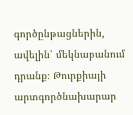գործընթացներին, ավելին՝ մեկնաբանում դրանք։ Թուրքիայի արտգործնախարար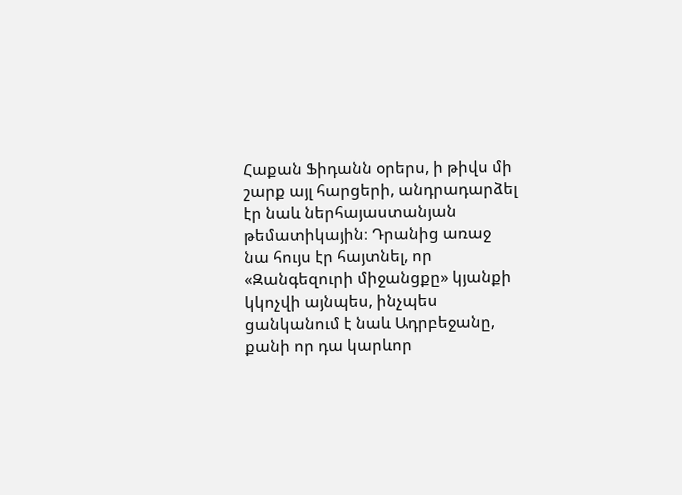Հաքան Ֆիդանն օրերս, ի թիվս մի շարք այլ հարցերի, անդրադարձել էր նաև ներհայաստանյան թեմատիկային։ Դրանից առաջ նա հույս էր հայտնել, որ «Զանգեզուրի միջանցքը» կյանքի կկոչվի այնպես, ինչպես ցանկանում է նաև Ադրբեջանը, քանի որ դա կարևոր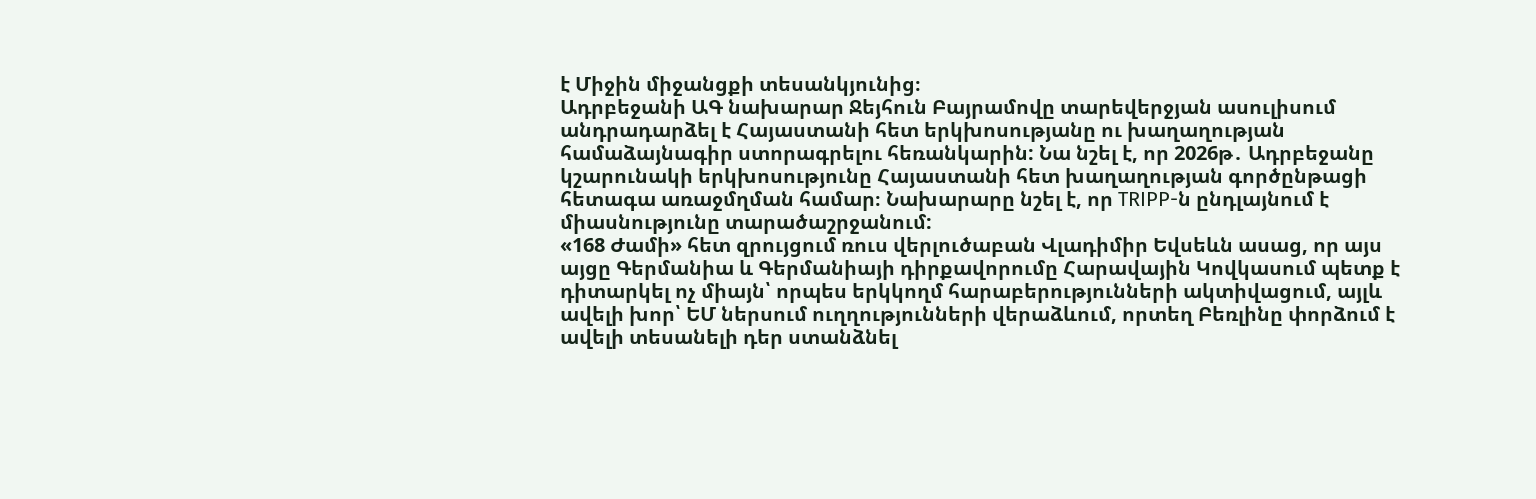է Միջին միջանցքի տեսանկյունից։
Ադրբեջանի ԱԳ նախարար Ջեյհուն Բայրամովը տարեվերջյան ասուլիսում անդրադարձել է Հայաստանի հետ երկխոսությանը ու խաղաղության համաձայնագիր ստորագրելու հեռանկարին: Նա նշել է, որ 2026թ․ Ադրբեջանը կշարունակի երկխոսությունը Հայաստանի հետ խաղաղության գործընթացի հետագա առաջմղման համար։ Նախարարը նշել է, որ TRIPP-ն ընդլայնում է միասնությունը տարածաշրջանում:
«168 Ժամի» հետ զրույցում ռուս վերլուծաբան Վլադիմիր Եվսեևն ասաց, որ այս այցը Գերմանիա և Գերմանիայի դիրքավորումը Հարավային Կովկասում պետք է դիտարկել ոչ միայն՝ որպես երկկողմ հարաբերությունների ակտիվացում, այլև ավելի խոր՝ ԵՄ ներսում ուղղությունների վերաձևում, որտեղ Բեռլինը փորձում է ավելի տեսանելի դեր ստանձնել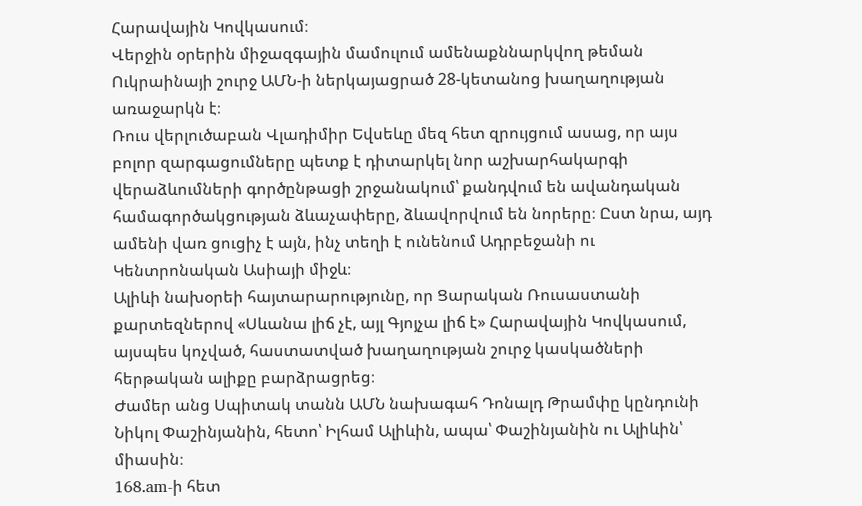Հարավային Կովկասում։
Վերջին օրերին միջազգային մամուլում ամենաքննարկվող թեման Ուկրաինայի շուրջ ԱՄՆ-ի ներկայացրած 28-կետանոց խաղաղության առաջարկն է։
Ռուս վերլուծաբան Վլադիմիր Եվսեևը մեզ հետ զրույցում ասաց, որ այս բոլոր զարգացումները պետք է դիտարկել նոր աշխարհակարգի վերաձևումների գործընթացի շրջանակում՝ քանդվում են ավանդական համագործակցության ձևաչափերը, ձևավորվում են նորերը։ Ըստ նրա, այդ ամենի վառ ցուցիչ է այն, ինչ տեղի է ունենում Ադրբեջանի ու Կենտրոնական Ասիայի միջև։
Ալիևի նախօրեի հայտարարությունը, որ Ցարական Ռուսաստանի քարտեզներով «Սևանա լիճ չէ, այլ Գյոյչա լիճ է» Հարավային Կովկասում, այսպես կոչված, հաստատված խաղաղության շուրջ կասկածների հերթական ալիքը բարձրացրեց։
Ժամեր անց Սպիտակ տանն ԱՄՆ նախագահ Դոնալդ Թրամփը կընդունի Նիկոլ Փաշինյանին, հետո՝ Իլհամ Ալիևին, ապա՝ Փաշինյանին ու Ալիևին՝ միասին։
168.am-ի հետ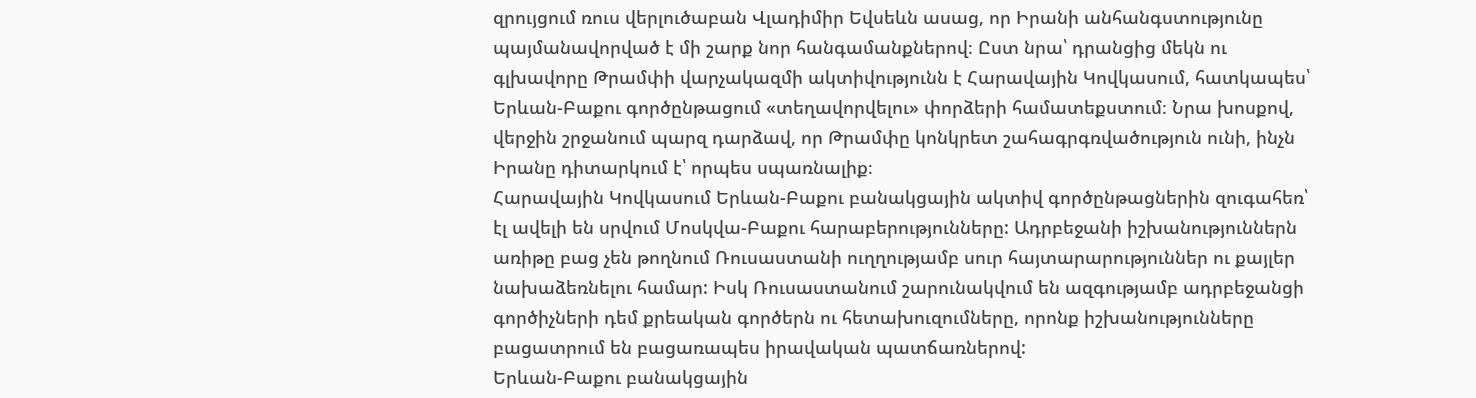զրույցում ռուս վերլուծաբան Վլադիմիր Եվսեևն ասաց, որ Իրանի անհանգստությունը պայմանավորված է մի շարք նոր հանգամանքներով։ Ըստ նրա՝ դրանցից մեկն ու գլխավորը Թրամփի վարչակազմի ակտիվությունն է Հարավային Կովկասում, հատկապես՝ Երևան-Բաքու գործընթացում «տեղավորվելու» փորձերի համատեքստում։ Նրա խոսքով, վերջին շրջանում պարզ դարձավ, որ Թրամփը կոնկրետ շահագրգռվածություն ունի, ինչն Իրանը դիտարկում է՝ որպես սպառնալիք։
Հարավային Կովկասում Երևան-Բաքու բանակցային ակտիվ գործընթացներին զուգահեռ՝ էլ ավելի են սրվում Մոսկվա-Բաքու հարաբերությունները: Ադրբեջանի իշխանություններն առիթը բաց չեն թողնում Ռուսաստանի ուղղությամբ սուր հայտարարություններ ու քայլեր նախաձեռնելու համար: Իսկ Ռուսաստանում շարունակվում են ազգությամբ ադրբեջանցի գործիչների դեմ քրեական գործերն ու հետախուզումները, որոնք իշխանությունները բացատրում են բացառապես իրավական պատճառներով:
Երևան-Բաքու բանակցային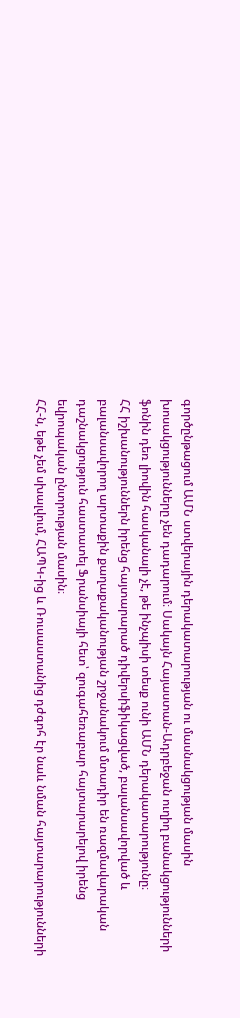գործընթացում ԱՄՆ ստվերային դերակատարության ու մասնակցության մասին խոսակցությունները չեն դադարում։ Սակայն Հայաստան-Ադրբեջան ուղիղ բանակցությունների ֆոնին դեռ լիովին հասկանալի չէ, թե ինչպիսի տեսք ունի ԱՄՆ դերակատարությունը։
ՀՀ իշխանություններն իրենց հայտարարած դիվերսիֆիկացված, բալանսավորված և բալանսավորող արտաքին քաղաքականության շրջանակում մտադիր են ռազմավարական դաշնակցություն հաստատել Ֆրանսիայի հետ՝ զուգահեռաբար հայտարարելով իրենց եվրոպական ընտրության մասին։
ՀՀ-ն, եթե չեմ սխալվում, ՀԱՊԿ-ից և Ռուսաստանից դժգոհ էր նաև նման հայտարարությունների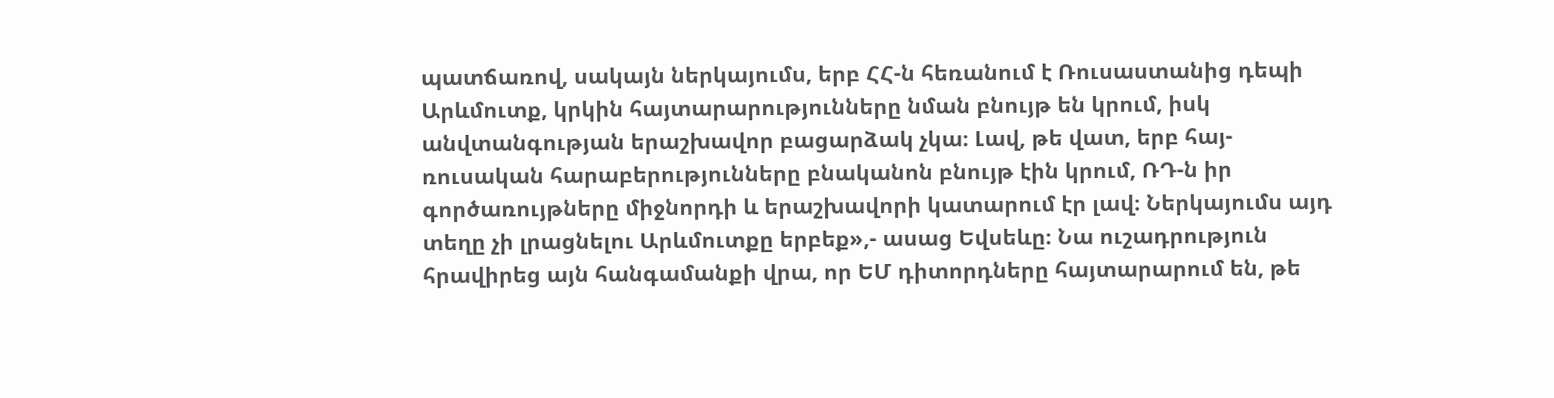պատճառով, սակայն ներկայումս, երբ ՀՀ-ն հեռանում է Ռուսաստանից դեպի Արևմուտք, կրկին հայտարարությունները նման բնույթ են կրում, իսկ անվտանգության երաշխավոր բացարձակ չկա։ Լավ, թե վատ, երբ հայ-ռուսական հարաբերությունները բնականոն բնույթ էին կրում, ՌԴ-ն իր գործառույթները միջնորդի և երաշխավորի կատարում էր լավ։ Ներկայումս այդ տեղը չի լրացնելու Արևմուտքը երբեք»,- ասաց Եվսեևը։ Նա ուշադրություն հրավիրեց այն հանգամանքի վրա, որ ԵՄ դիտորդները հայտարարում են, թե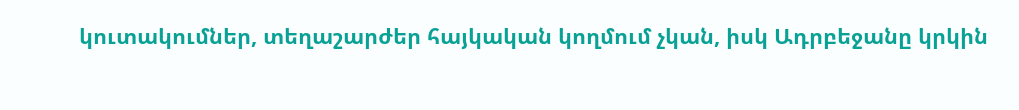կուտակումներ, տեղաշարժեր հայկական կողմում չկան, իսկ Ադրբեջանը կրկին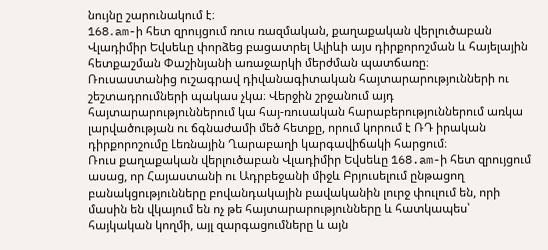նույնը շարունակում է։
168․am-ի հետ զրույցում ռուս ռազմական, քաղաքական վերլուծաբան Վլադիմիր Եվսեևը փորձեց բացատրել Ալիևի այս դիրքորոշման և հայելային հետքաշման Փաշինյանի առաջարկի մերժման պատճառը։
Ռուսաստանից ուշագրավ դիվանագիտական հայտարարությունների ու շեշտադրումների պակաս չկա։ Վերջին շրջանում այդ հայտարարություններում կա հայ-ռուսական հարաբերություններում առկա լարվածության ու ճգնաժամի մեծ հետքը, որում կորում է ՌԴ իրական դիրքորոշումը Լեռնային Ղարաբաղի կարգավիճակի հարցում։
Ռուս քաղաքական վերլուծաբան Վլադիմիր Եվսեևը 168.am-ի հետ զրույցում ասաց, որ Հայաստանի ու Ադրբեջանի միջև Բրյուսելում ընթացող բանակցությունները բովանդակային բավականին լուրջ փուլում են, որի մասին են վկայում են ոչ թե հայտարարությունները և հատկապես՝ հայկական կողմի, այլ զարգացումները և այն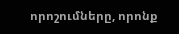որոշումները, որոնք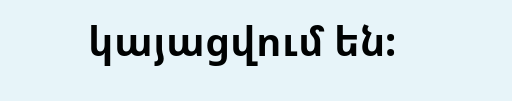կայացվում են: